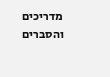מדריכים והסברים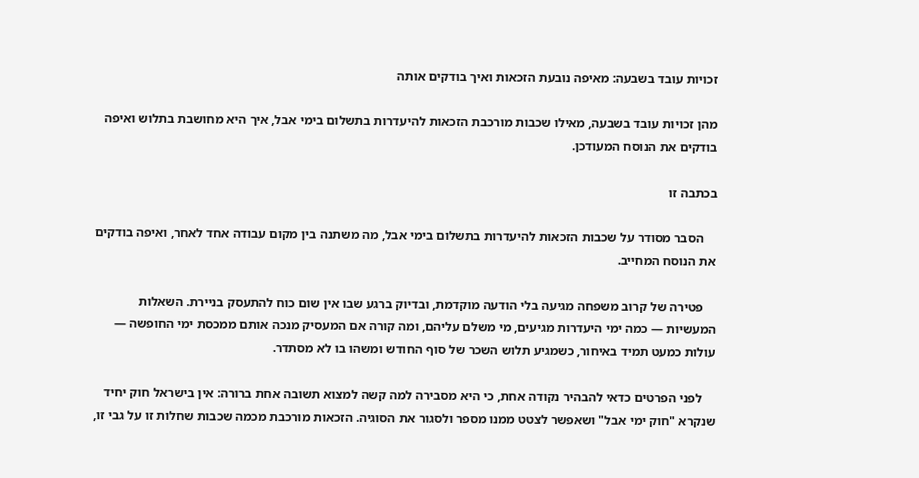זכויות עובד בשבעה: מאיפה נובעת הזכאות ואיך בודקים אותה

מהן זכויות עובד בשבעה, מאילו שכבות מורכבת הזכאות להיעדרות בתשלום בימי אבל, איך היא מחושבת בתלוש ואיפה בודקים את הנוסח המעודכן.

בכתבה זו

    הסבר מסודר על שכבות הזכאות להיעדרות בתשלום בימי אבל, מה משתנה בין מקום עבודה אחד לאחר, ואיפה בודקים את הנוסח המחייב.

    פטירה של קרוב משפחה מגיעה בלי הודעה מוקדמת, ובדיוק ברגע שבו אין שום כוח להתעסק בניירת. השאלות המעשיות — כמה ימי היעדרות מגיעים, מי משלם עליהם, ומה קורה אם המעסיק מנכה אותם ממכסת ימי החופשה — עולות כמעט תמיד באיחור, כשמגיע תלוש השכר של סוף החודש ומשהו בו לא מסתדר.

    לפני הפרטים כדאי להבהיר נקודה אחת, כי היא מסבירה למה קשה למצוא תשובה אחת ברורה: אין בישראל חוק יחיד שנקרא "חוק ימי אבל" ושאפשר לצטט ממנו מספר ולסגור את הסוגיה. הזכאות מורכבת מכמה שכבות שחלות זו על גבי זו,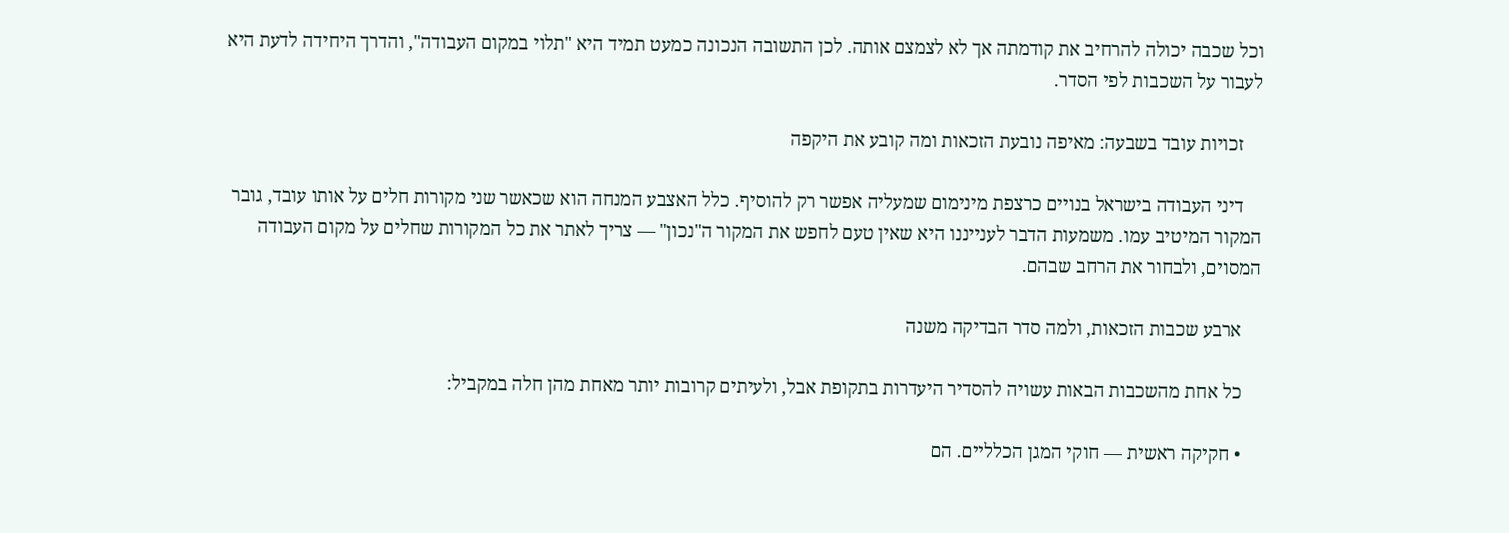וכל שכבה יכולה להרחיב את קודמתה אך לא לצמצם אותה. לכן התשובה הנכונה כמעט תמיד היא "תלוי במקום העבודה", והדרך היחידה לדעת היא לעבור על השכבות לפי הסדר.

    זכויות עובד בשבעה: מאיפה נובעת הזכאות ומה קובע את היקפה

    דיני העבודה בישראל בנויים כרצפת מינימום שמעליה אפשר רק להוסיף. כלל האצבע המנחה הוא שכאשר שני מקורות חלים על אותו עובד, גובר המקור המיטיב עמו. משמעות הדבר לענייננו היא שאין טעם לחפש את המקור ה"נכון" — צריך לאתר את כל המקורות שחלים על מקום העבודה המסוים, ולבחור את הרחב שבהם.

    ארבע שכבות הזכאות, ולמה סדר הבדיקה משנה

    כל אחת מהשכבות הבאות עשויה להסדיר היעדרות בתקופת אבל, ולעיתים קרובות יותר מאחת מהן חלה במקביל:

    • חקיקה ראשית — חוקי המגן הכלליים. הם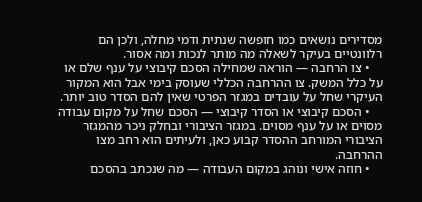מסדירים נושאים כמו חופשה שנתית ודמי מחלה, ולכן הם רלוונטיים בעיקר לשאלה מה מותר לנכות ומה אסור.
    • צו הרחבה — הוראה שמחילה הסכם קיבוצי על ענף שלם או על כלל המשק. צו ההרחבה הכללי שעוסק בימי אבל הוא המקור העיקרי שחל על עובדים במגזר הפרטי שאין להם הסדר טוב יותר.
    • הסכם קיבוצי או הסדר קיבוצי — הסכם שחל על מקום עבודה מסוים או על ענף מסוים. במגזר הציבורי ובחלק ניכר מהמגזר הציבורי המורחב ההסדר קבוע כאן, ולעיתים הוא רחב מצו ההרחבה.
    • חוזה אישי ונוהג במקום העבודה — מה שנכתב בהסכם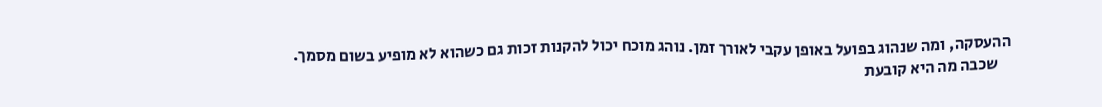ההעסקה, ומה שנהוג בפועל באופן עקבי לאורך זמן. נוהג מוכח יכול להקנות זכות גם כשהוא לא מופיע בשום מסמך.
    שכבה מה היא קובעת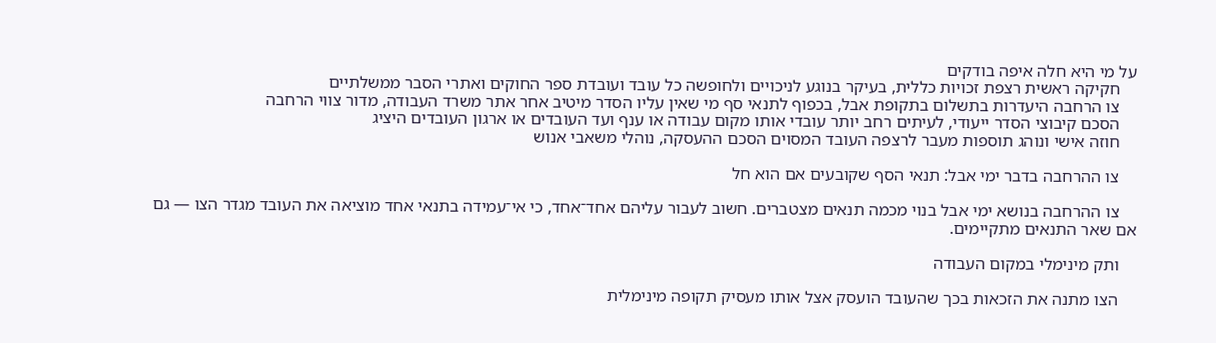על מי היא חלה איפה בודקים
    חקיקה ראשית רצפת זכויות כללית, בעיקר בנוגע לניכויים ולחופשה כל עובד ועובדת ספר החוקים ואתרי הסבר ממשלתיים
    צו הרחבה היעדרות בתשלום בתקופת אבל, בכפוף לתנאי סף מי שאין עליו הסדר מיטיב אחר אתר משרד העבודה, מדור צווי הרחבה
    הסכם קיבוצי הסדר ייעודי, לעיתים רחב יותר עובדי אותו מקום עבודה או ענף ועד העובדים או ארגון העובדים היציג
    חוזה אישי ונוהג תוספות מעבר לרצפה העובד המסוים הסכם ההעסקה, נוהלי משאבי אנוש

    צו ההרחבה בדבר ימי אבל: תנאי הסף שקובעים אם הוא חל

    צו ההרחבה בנושא ימי אבל בנוי מכמה תנאים מצטברים. חשוב לעבור עליהם אחד־אחד, כי אי־עמידה בתנאי אחד מוציאה את העובד מגדר הצו — גם אם שאר התנאים מתקיימים.

    ותק מינימלי במקום העבודה

    הצו מתנה את הזכאות בכך שהעובד הועסק אצל אותו מעסיק תקופה מינימלית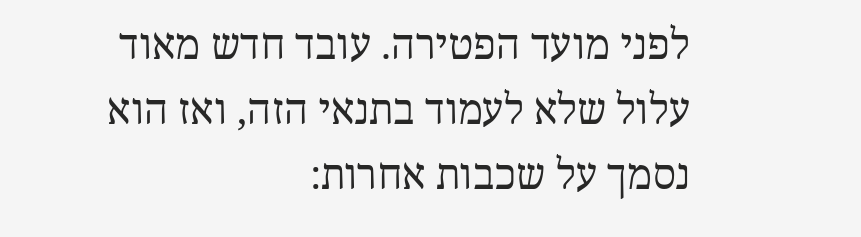לפני מועד הפטירה. עובד חדש מאוד עלול שלא לעמוד בתנאי הזה, ואז הוא נסמך על שכבות אחרות: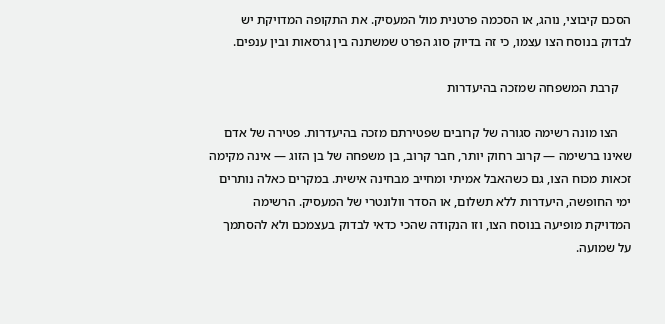הסכם קיבוצי, נוהג, או הסכמה פרטנית מול המעסיק. את התקופה המדויקת יש לבדוק בנוסח הצו עצמו, כי זה בדיוק סוג הפרט שמשתנה בין גרסאות ובין ענפים.

    קרבת המשפחה שמזכה בהיעדרות

    הצו מונה רשימה סגורה של קרובים שפטירתם מזכה בהיעדרות. פטירה של אדם שאינו ברשימה — קרוב רחוק יותר, חבר קרוב, בן משפחה של בן הזוג — אינה מקימה זכאות מכוח הצו, גם כשהאבל אמיתי ומחייב מבחינה אישית. במקרים כאלה נותרים ימי החופשה, היעדרות ללא תשלום, או הסדר וולונטרי של המעסיק. הרשימה המדויקת מופיעה בנוסח הצו, וזו הנקודה שהכי כדאי לבדוק בעצמכם ולא להסתמך על שמועה.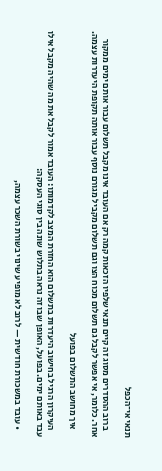תנאי אי־הכפל

    ברוב ההסדרים מסוג זה קיים תנאי שלפיו הזכאות קמה רק אם העובד אינו מקבל תשלום עבור אותם ימים ממקור אחר. כלומר, אי אפשר לקבל גם תשלום מכוח הצו וגם תשלום מקביל מגורם נוסף עבור אותה תקופת היעדרות עצמה.

    איך מחושב התשלום בפועל

    העיקרון הרגיל בחישוב היעדרות בתשלום הוא החזרת המצב לקדמותו: העובד אמור לקבל את מה שהיה מקבל אילו עבד באותם ימים. בפועל, האופן שבו זה נראה בתלוש שונה בין סוגי העסקה:

    • עובד במשכורת חודשית — לרוב לא מופיע שינוי בשורת השכר עצמה,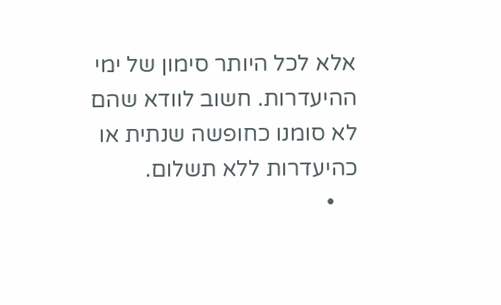אלא לכל היותר סימון של ימי ההיעדרות. חשוב לוודא שהם לא סומנו כחופשה שנתית או כהיעדרות ללא תשלום.
    •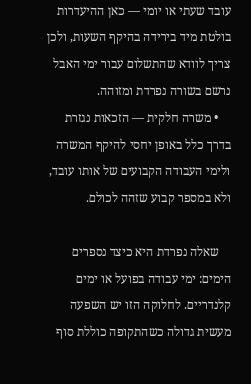עובד שעתי או יומי — כאן ההיעדרות בולטת מיד בירידה בהיקף השעות, ולכן צריך לוודא שהתשלום עבור ימי האבל נרשם בשורה נפרדת ומזוהה.
    • משרה חלקית — הזכאות נגזרת בדרך כלל באופן יחסי להיקף המשרה ולימי העבודה הקבועים של אותו עובד, ולא במספר קבוע שזהה לכולם.

    שאלה נפרדת היא כיצד נספרים הימים: ימי עבודה בפועל או ימים קלנדריים. לחלוקה הזו יש השפעה מעשית גדולה כשהתקופה כוללת סוף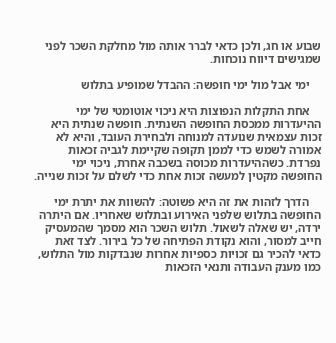שבוע או חג, ולכן כדאי לברר אותה מול מחלקת השכר לפני שמגישים דיווח נוכחות.

    ימי אבל מול ימי חופשה: ההבדל שמופיע בתלוש

    אחת התקלות הנפוצות היא ניכוי אוטומטי של ימי ההיעדרות ממכסת החופשה השנתית. חופשה שנתית היא זכות עצמאית שנועדה למנוחה ולבחירת העובד, והיא לא אמורה לשמש כדי לממן תקופה שקיימת לגביה זכאות נפרדת. כשההיעדרות מכוסה בשכבה אחרת, ניכוי ימי החופשה מקטין למעשה זכות אחת כדי לשלם על זכות שנייה.

    הדרך לזהות את זה היא פשוטה: להשוות את יתרת ימי החופשה בתלוש שלפני האירוע ובתלוש שאחריו. אם היתרה ירדה, יש שאלה לשאול. תלוש השכר הוא מסמך שהמעסיק חייב למסור, והוא נקודת הפתיחה של כל בירור. לצד זאת כדאי להכיר גם זכויות כספיות אחרות שנבדקות מול התלוש, כמו מענק העבודה ותנאי הזכאות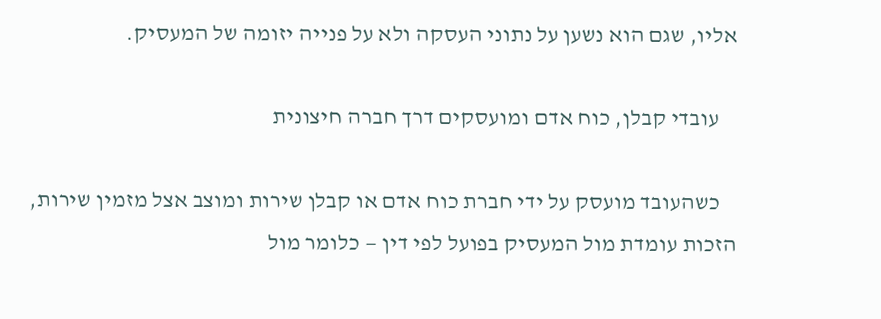אליו, שגם הוא נשען על נתוני העסקה ולא על פנייה יזומה של המעסיק.

    עובדי קבלן, כוח אדם ומועסקים דרך חברה חיצונית

    כשהעובד מועסק על ידי חברת כוח אדם או קבלן שירות ומוצב אצל מזמין שירות, הזכות עומדת מול המעסיק בפועל לפי דין — כלומר מול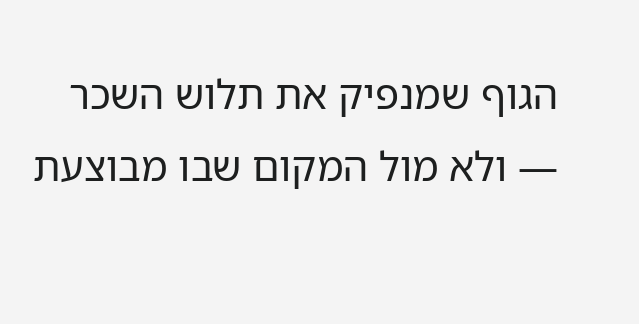הגוף שמנפיק את תלוש השכר — ולא מול המקום שבו מבוצעת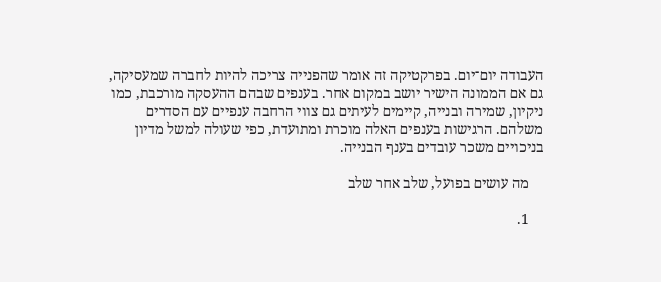העבודה יום־יום. בפרקטיקה זה אומר שהפנייה צריכה להיות לחברה שמעסיקה, גם אם הממונה הישיר יושב במקום אחר. בענפים שבהם ההעסקה מורכבת, כמו ניקיון, שמירה ובנייה, קיימים לעיתים גם צווי הרחבה ענפיים עם הסדרים משלהם. הרגישות בענפים האלה מוכרת ומתועדת, כפי שעולה למשל מדיון בניכויים משכר עובדים בענף הבנייה.

    מה עושים בפועל, שלב אחר שלב

    1.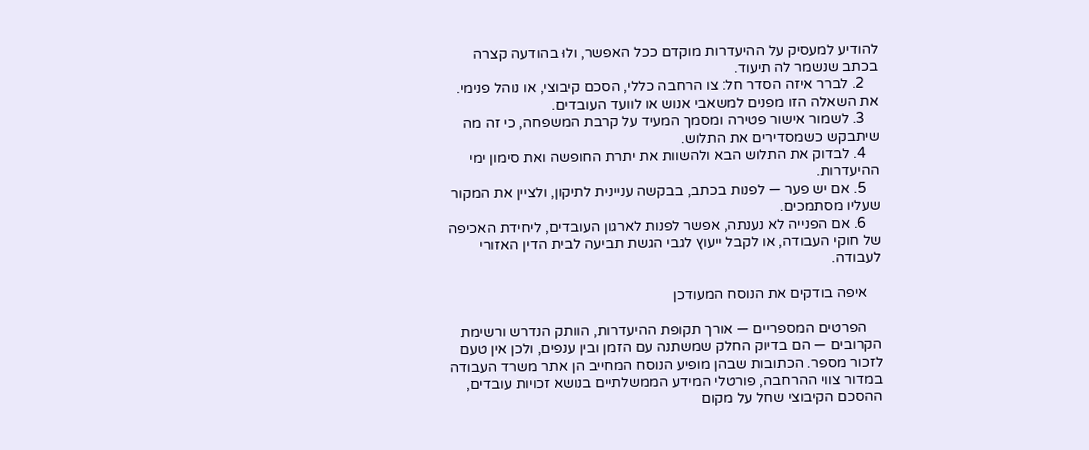להודיע למעסיק על ההיעדרות מוקדם ככל האפשר, ולוּ בהודעה קצרה בכתב שנשמר לה תיעוד.
    2. לברר איזה הסדר חל: צו הרחבה כללי, הסכם קיבוצי, או נוהל פנימי. את השאלה הזו מפנים למשאבי אנוש או לוועד העובדים.
    3. לשמור אישור פטירה ומסמך המעיד על קרבת המשפחה, כי זה מה שיתבקש כשמסדירים את התלוש.
    4. לבדוק את התלוש הבא ולהשוות את יתרת החופשה ואת סימון ימי ההיעדרות.
    5. אם יש פער — לפנות בכתב, בבקשה עניינית לתיקון, ולציין את המקור שעליו מסתמכים.
    6. אם הפנייה לא נענתה, אפשר לפנות לארגון העובדים, ליחידת האכיפה של חוקי העבודה, או לקבל ייעוץ לגבי הגשת תביעה לבית הדין האזורי לעבודה.

    איפה בודקים את הנוסח המעודכן

    הפרטים המספריים — אורך תקופת ההיעדרות, הוותק הנדרש ורשימת הקרובים — הם בדיוק החלק שמשתנה עם הזמן ובין ענפים, ולכן אין טעם לזכור מספר. הכתובות שבהן מופיע הנוסח המחייב הן אתר משרד העבודה במדור צווי ההרחבה, פורטלי המידע הממשלתיים בנושא זכויות עובדים, ההסכם הקיבוצי שחל על מקום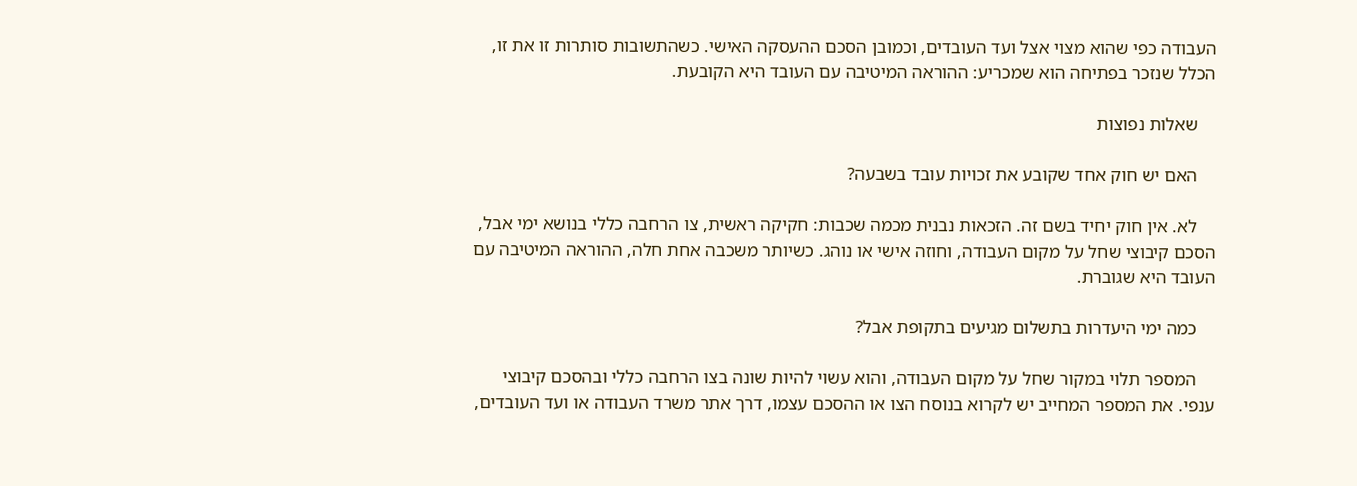העבודה כפי שהוא מצוי אצל ועד העובדים, וכמובן הסכם ההעסקה האישי. כשהתשובות סותרות זו את זו, הכלל שנזכר בפתיחה הוא שמכריע: ההוראה המיטיבה עם העובד היא הקובעת.

    שאלות נפוצות

    האם יש חוק אחד שקובע את זכויות עובד בשבעה?

    לא. אין חוק יחיד בשם זה. הזכאות נבנית מכמה שכבות: חקיקה ראשית, צו הרחבה כללי בנושא ימי אבל, הסכם קיבוצי שחל על מקום העבודה, וחוזה אישי או נוהג. כשיותר משכבה אחת חלה, ההוראה המיטיבה עם העובד היא שגוברת.

    כמה ימי היעדרות בתשלום מגיעים בתקופת אבל?

    המספר תלוי במקור שחל על מקום העבודה, והוא עשוי להיות שונה בצו הרחבה כללי ובהסכם קיבוצי ענפי. את המספר המחייב יש לקרוא בנוסח הצו או ההסכם עצמו, דרך אתר משרד העבודה או ועד העובדים,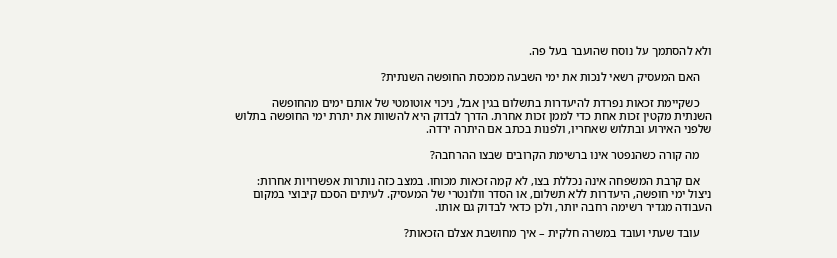ולא להסתמך על נוסח שהועבר בעל פה.

    האם המעסיק רשאי לנכות את ימי השבעה ממכסת החופשה השנתית?

    כשקיימת זכאות נפרדת להיעדרות בתשלום בגין אבל, ניכוי אוטומטי של אותם ימים מהחופשה השנתית מקטין זכות אחת כדי לממן זכות אחרת. הדרך לבדוק היא להשוות את יתרת ימי החופשה בתלוש שלפני האירוע ובתלוש שאחריו, ולפנות בכתב אם היתרה ירדה.

    מה קורה כשהנפטר אינו ברשימת הקרובים שבצו ההרחבה?

    אם קרבת המשפחה אינה נכללת בצו, לא קמה זכאות מכוחו. במצב כזה נותרות אפשרויות אחרות: ניצול ימי חופשה, היעדרות ללא תשלום, או הסדר וולונטרי של המעסיק. לעיתים הסכם קיבוצי במקום העבודה מגדיר רשימה רחבה יותר, ולכן כדאי לבדוק גם אותו.

    עובד שעתי ועובד במשרה חלקית – איך מחושבת אצלם הזכאות?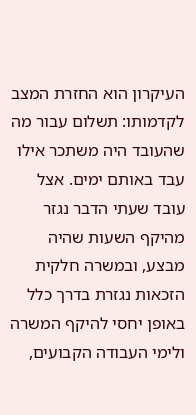העיקרון הוא החזרת המצב לקדמותו: תשלום עבור מה שהעובד היה משתכר אילו עבד באותם ימים. אצל עובד שעתי הדבר נגזר מהיקף השעות שהיה מבצע, ובמשרה חלקית הזכאות נגזרת בדרך כלל באופן יחסי להיקף המשרה ולימי העבודה הקבועים,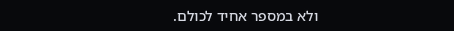ולא במספר אחיד לכולם.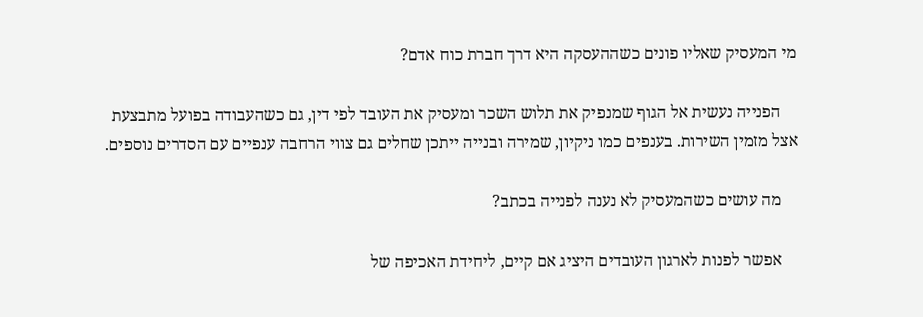מי המעסיק שאליו פונים כשההעסקה היא דרך חברת כוח אדם?

    הפנייה נעשית אל הגוף שמנפיק את תלוש השכר ומעסיק את העובד לפי דין, גם כשהעבודה בפועל מתבצעת אצל מזמין השירות. בענפים כמו ניקיון, שמירה ובנייה ייתכן שחלים גם צווי הרחבה ענפיים עם הסדרים נוספים.

    מה עושים כשהמעסיק לא נענה לפנייה בכתב?

    אפשר לפנות לארגון העובדים היציג אם קיים, ליחידת האכיפה של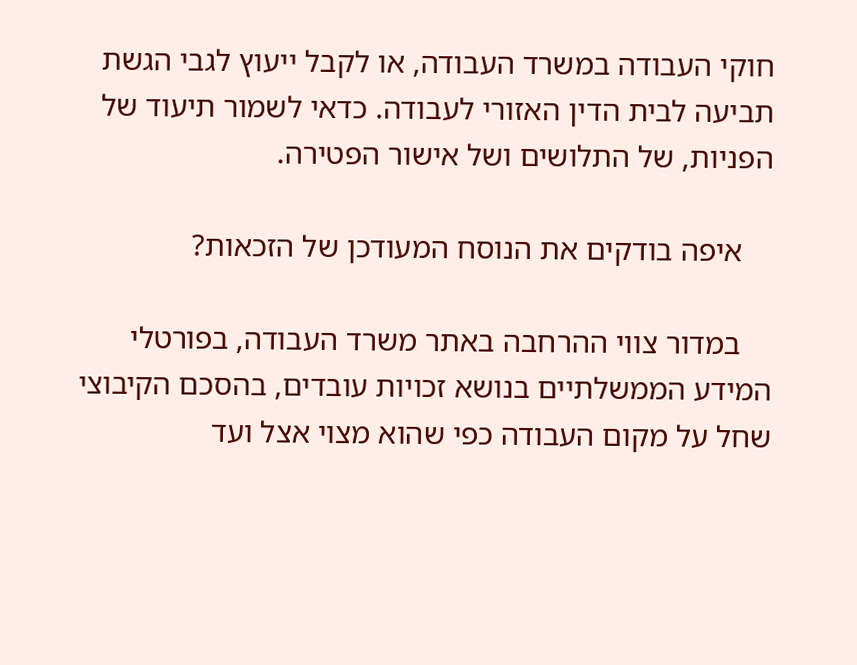חוקי העבודה במשרד העבודה, או לקבל ייעוץ לגבי הגשת תביעה לבית הדין האזורי לעבודה. כדאי לשמור תיעוד של הפניות, של התלושים ושל אישור הפטירה.

    איפה בודקים את הנוסח המעודכן של הזכאות?

    במדור צווי ההרחבה באתר משרד העבודה, בפורטלי המידע הממשלתיים בנושא זכויות עובדים, בהסכם הקיבוצי שחל על מקום העבודה כפי שהוא מצוי אצל ועד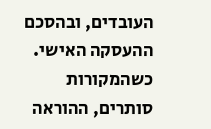העובדים, ובהסכם ההעסקה האישי. כשהמקורות סותרים, ההוראה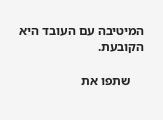המיטיבה עם העובד היא הקובעת.

    שתפו את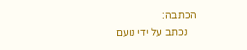הכתבה:
    נכתב על ידי נועם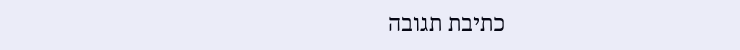כתיבת תגובה